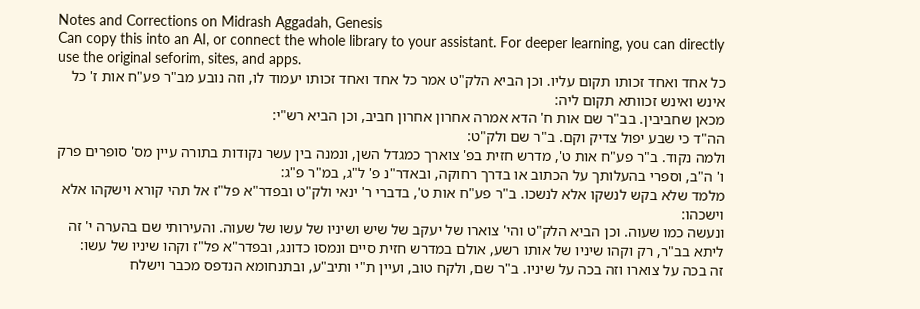Notes and Corrections on Midrash Aggadah, Genesis
Can copy this into an AI, or connect the whole library to your assistant. For deeper learning, you can directly use the original seforim, sites, and apps.
כל אחד ואחד זכותו תקום עליו. וכן הביא הלק"ט אמר כל אחד ואחד זכותו יעמוד לו, וזה נובע מב"ר פע"ח אות ז' כל אינש ואינש זכוותא תקום ליה:
מכאן שחביבין. בב"ר שם אות ח' הדא אמרה אחרון אחרון חביב, וכן הביא רש"י:
הה"ד כי שבע יפול צדיק וקם. ב"ר שם ולק"ט:
ולמה נקוד. ב"ר פע"ח אות ט', מדרש חזית בפ' צוארך כמגדל השן, ונמנה בין עשר נקודות בתורה עיין מס' סופרים פרק ו' ה"ב, וספרי בהעלותך על הכתוב או בדרך רחוקה, ובאדר"נ פ' ל"ג, במ"ר פ"ג:
מלמד שלא בקש לנשקו אלא לנשכו. ב"ר פע"ח אות ט', בדברי ר' ינאי ולק"ט ובפדר"א פל"ז אל תהי קורא וישקהו אלא וישכהו:
ונעשה כמו שעוה. וכן הביא הלק"ט והי' צוארו של יעקב של שיש ושיניו של עשו של שעוה. והעירותי שם בהערה י' זה ליתא בב"ר, רק וקהו שיניו של אותו רשע, אולם במדרש חזית סיים ונמסו כדונג, ובפדר"א פל"ז וקהו שיניו של עשו:
זה בכה על צוארו וזה בכה על שיניו. ב"ר שם, ולקח טוב, ועיין ת"י ותיב"ע, ובתנחומא הנדפס מכבר וישלח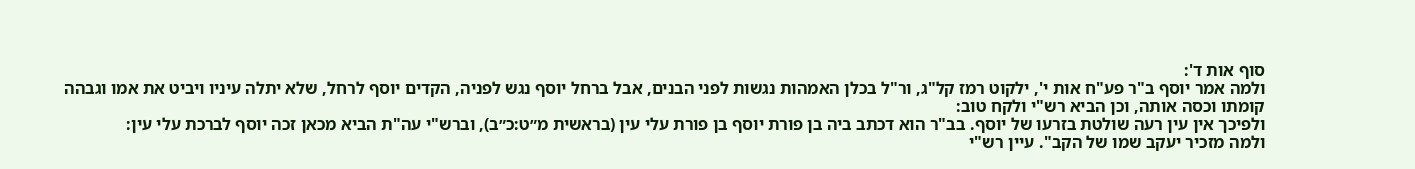סוף אות ד':
ולמה אמר יוסף ב"ר פע"ח אות י', ילקוט רמז קל"ג, ור"ל בכלן האמהות נגשות לפני הבנים, אבל ברחל יוסף נגש לפניה, הקדים יוסף לרחל, שלא יתלה עיניו ויביט את אמו וגבהה קומתו וכסה אותה, וכן הביא רש"י ולקח טוב:
ולפיכך אין עין רעה שולטת בזרעו של יוסף. בב"ר הוא דכתב ביה בן פורת יוסף בן פורת עלי עין (בראשית מ״ט:כ״ב), וברש"י עה"ת הביא מכאן זכה יוסף לברכת עלי עין:
ולמה מזכיר יעקב שמו של הקב". עיין רש"י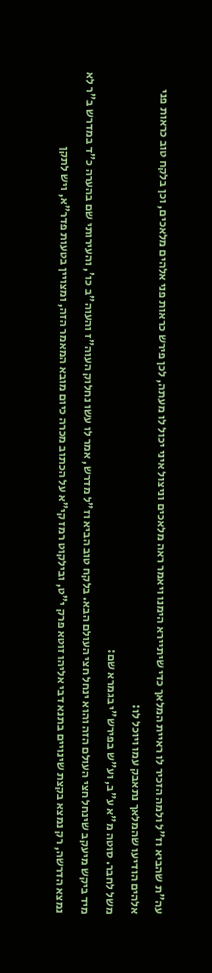עה"ת שהביא וז"ל ולמה הזכיר לו ראיית המלאך כדי שיתיירא הימנו ויאמר ראה מלאכים וניצול איני יכול לו מעתה, לכן פירש כראות פני אלהים מלאכים, וכן בלקח טוב כראות פני אלהים הודיעו שהמלאך נתאבק עמו ויוכל לו:
משל לחבר. סוטה מ"א ע"ב, וע"ש בפירש"י בגמרא שם:
מיד ביקש מיעקב שינחל חצי העולם הזה והוא ינחל חצי העולם הבא. בלקח טוב הביא וז"ל מדרש, אמר לו עשו נחלוק העוה"ז והעוה"ב כו', והעירותי שם בהערה כ"ד במדרש ב"ר לא נמצא הדרשה, רק נמצא בקצת שינויים בתנא דבי אליהו זוטא פרק י"ט, ובילקוט רמז קי"א על הכתוב מכרה כיום מובא המאמר הזה, ומצויין בטעות פדר"א, ויש לתקן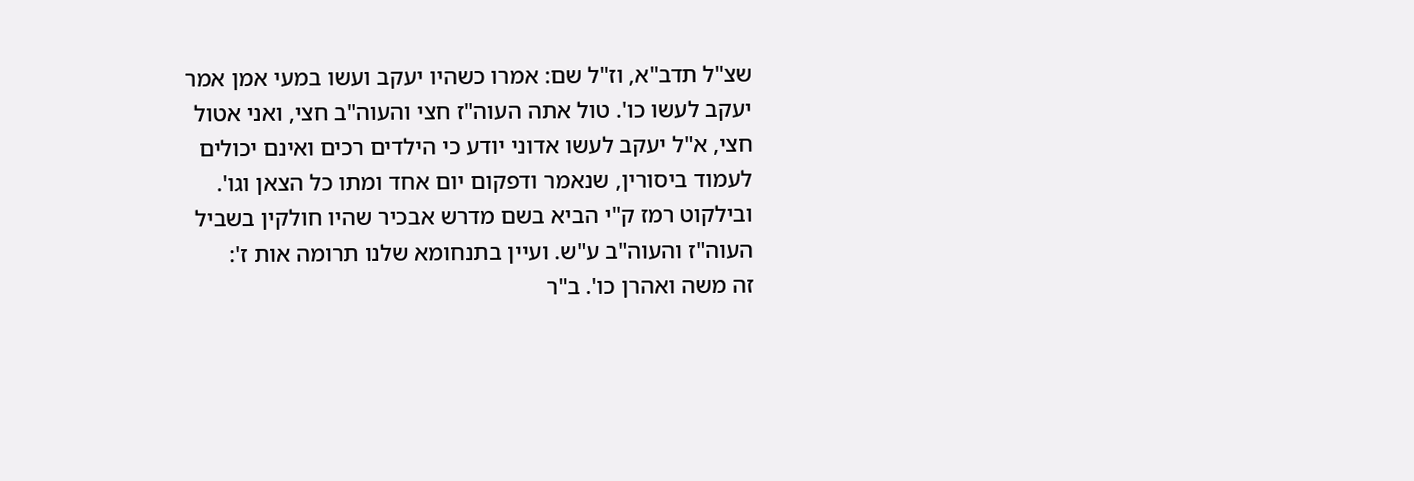שצ"ל תדב"א, וז"ל שם: אמרו כשהיו יעקב ועשו במעי אמן אמר יעקב לעשו כו'. טול אתה העוה"ז חצי והעוה"ב חצי, ואני אטול חצי, א"ל יעקב לעשו אדוני יודע כי הילדים רכים ואינם יכולים לעמוד ביסורין, שנאמר ודפקום יום אחד ומתו כל הצאן וגו'. ובילקוט רמז ק"י הביא בשם מדרש אבכיר שהיו חולקין בשביל העוה"ז והעוה"ב ע"ש. ועיין בתנחומא שלנו תרומה אות ז':
זה משה ואהרן כו'. ב"ר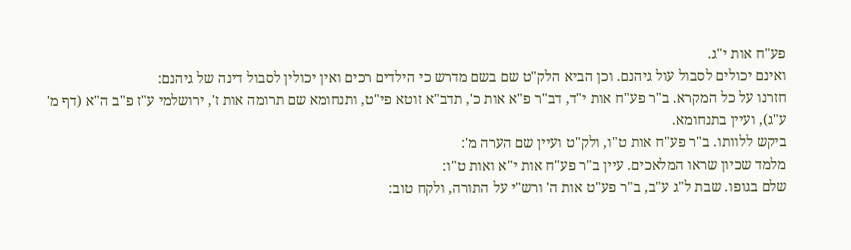פע"ח אות י"ג.
ואינם יכולים לסבול עול גיהנם. וכן הביא הלק"ט שם בשם מדרש כי הילדים רכים ואין יכולין לסבול דינה של גיהנם:
חזרנו על כל המקרא. ב"ר פע"ח אות י"ד, דב"ר פ"א אות כ', תדב"א זוטא פי"ט, ותנחומא שם תרומה אות ז', ירושלמי ע"ז פ"ב ה"א (דף מ' ע"ג), ועיין בתנחומא.
ביקש ללוותו. ב"ר פע"ח אות ט"ו, ולק"ט ועיין שם הערה מ':
מלמד שכיון שראו המלאכים. עיין ב"ר פע"ח אות י"א ואות ט"ו:
שלם בגופו. שבת ל"ג ע"ב, ב"ר פע"ט אות ה' ורש"י על התורה, ולקח טוב: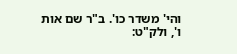והי' משדר כו'. ב"ר שם אות ו', ולק"ט: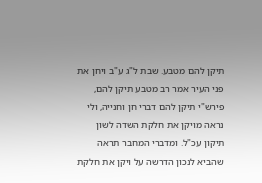תיקן להם מטבע. שבת ל"ג ע"ב ויחן את פני העיר אמר רב מטבע תיקן להם, פירש"י תיקן להם דברי חן וחנייה, ולי נראה מויקן את חלקת השדה לשון תיקון עכ"ל. ומדברי המחבר תראה שהביא לנכון הדרשה על ויקן את חלקת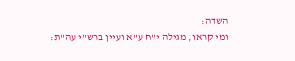השדה:
ומי קראו, מגילה י"ח ע"א ועיין ברש"י עה"ת: